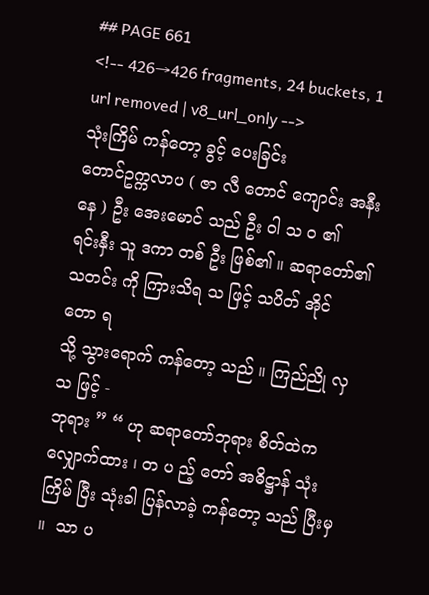## PAGE 661
<!-- 426→426 fragments, 24 buckets, 1 url removed | v8_url_only -->
သုံးကြိမ် ကန်တော့ ခွင့် ပေးခြင်း
တောင်ဥက္ကလာပ ( ဇာ လီ တောင် ကျောင်း အနီး နေ ) ဦး အေးမောင် သည် ဦး ဝါ သ ဝ ၏
ရင်းနှီး သူ ဒကာ တစ် ဦး ဖြစ်၏ ။ ဆရာတော်၏ သတင်း ကို ကြားသိရ သ ဖြင့် သပိတ် အိုင် တော ရ
သို့ သွားရောက် ကန်တော့ သည် ။ ကြည်ညို လှ သ ဖြင့် -
ဘုရား ” “ ဟု ဆရာတော်ဘုရား စိတ်ထဲက လျှောက်ထား ၊ တ ပ ည့် တော် အဓိဋ္ဌာန် သုံးကြိမ် ပြီး သုံးခါ ပြန်လာခဲ့ ကန်တော့ သည် ပြီးမှ ။  သာ ပ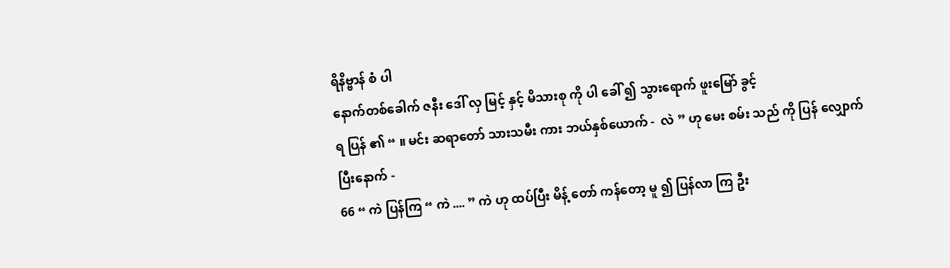ရိနိဗ္ဗာန် စံ ပါ
နောက်တစ်ခေါက် ဇနီး ဒေါ် လှ မြင့် နှင့် မိသားစု ကို ပါ ခေါ် ၍ သွားရောက် ဖူးမြော် ခွင့်
ရ ပြန် ၏ “ ။ မင်း ဆရာတော် သားသမီး ကား ဘယ်နှစ်ယောက် -  လဲ ” ဟု မေး စမ်း သည် ကို ပြန် လျှောက် ပြီးနောက် -
66 “ ကဲ ပြန်ကြ “ ကဲ .... ” ကဲ ဟု ထပ်ပြီး မိန့် တော် ကန်တော့ မူ ၍ ပြန်လာ ကြ ဦး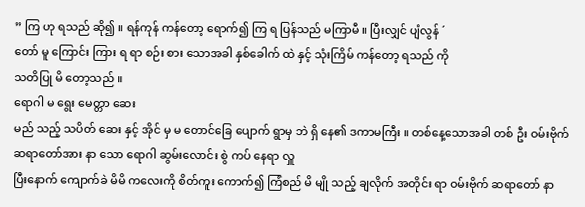” ကြ ဟု ရသည် ဆို၍ ။ ရန်ကုန် ကန်တော့ ရောက်၍ ကြ ရ ပြန်သည် မကြာမီ ။ ပြီးလျှင် ပျံလွန် ´
တော် မူ ကြောင်း ကြား ရ ရာ စဉ်း စား သောအခါ နှစ်ခေါက် ထဲ နှင့် သုံးကြိမ် ကန်တော့ ရသည် ကို
သတိပြု မိ တော့သည် ။
ရောဂါ မ ရွေး မေတ္တာ ဆေး
မည် သည့် သပိတ် ဆေး နှင့် အိုင် မှ မ တောင်ခြေ ပျောက် ရွာမှ ဘဲ ရှိ နေ၏ ဒကာမကြီး ။ တစ်နေ့သောအခါ တစ် ဦး ဝမ်းဗိုက် ဆရာတော်အား နာ သော ရောဂါ ဆွမ်းလောင်း စွဲ ကပ် နေရာ လှူ
ပြီးနောက် ကျောက်ခဲ မိမိ ကလေးကို စိတ်ကူး ကောက်၍ ကြံစည် မိ မျို သည့် ချလိုက် အတိုင်း ရာ ဝမ်းဗိုက် ဆရာတော် နာ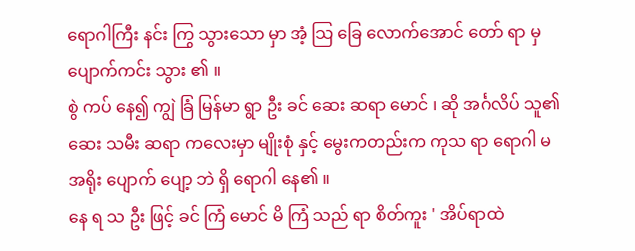ရောဂါကြီး နင်း ကြွ သွားသော မှာ အံ့ သြ ခြေ လောက်အောင် တော် ရာ မှ
ပျောက်ကင်း သွား ၏ ။
စွဲ ကပ် နေ၍ ကျွဲ ခြံ မြန်မာ ရွာ ဦး ခင် ဆေး ဆရာ မောင် ၊ ဆို အင်္ဂလိပ် သူ၏ ဆေး သမီး ဆရာ ကလေးမှာ မျိုးစုံ နှင့် မွေးကတည်းက ကုသ ရာ ရောဂါ မ အရိုး ပျောက် ပျော့ ဘဲ ရှိ ရောဂါ နေ၏ ။
နေ ရ သ ဦး ဖြင့် ခင် ကြံ မောင် မိ ကြံ သည် ရာ စိတ်ကူး ' အိပ်ရာထဲ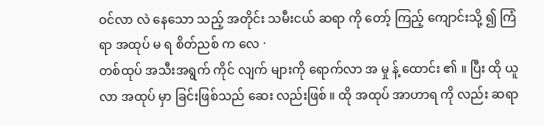ဝင်လာ လဲ နေသော သည့် အတိုင်း သမီးငယ် ဆရာ ကို တော့် ကြည့် ကျောင်းသို့ ၍ ကြံ ရာ အထုပ် မ ရ စိတ်ညစ် က လေ ·
တစ်ထုပ် အသီးအရွက် ကိုင် လျက် များကို ရောက်လာ အ မှု န့် ထောင်း ၏ ။ ပြီး ထို ယူလာ အထုပ် မှာ ခြင်းဖြစ်သည် ဆေး လည်းဖြစ် ။ ထို အထုပ် အာဟာရ ကို လည်း ဆရာ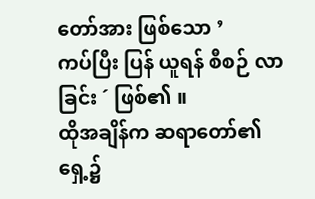တော်အား ဖြစ်သော ’
ကပ်ပြီး ပြန် ယူရန် စီစဉ် လာခြင်း ´ ဖြစ်၏ ။
ထိုအချိန်က ဆရာတော်၏ ရှေ့၌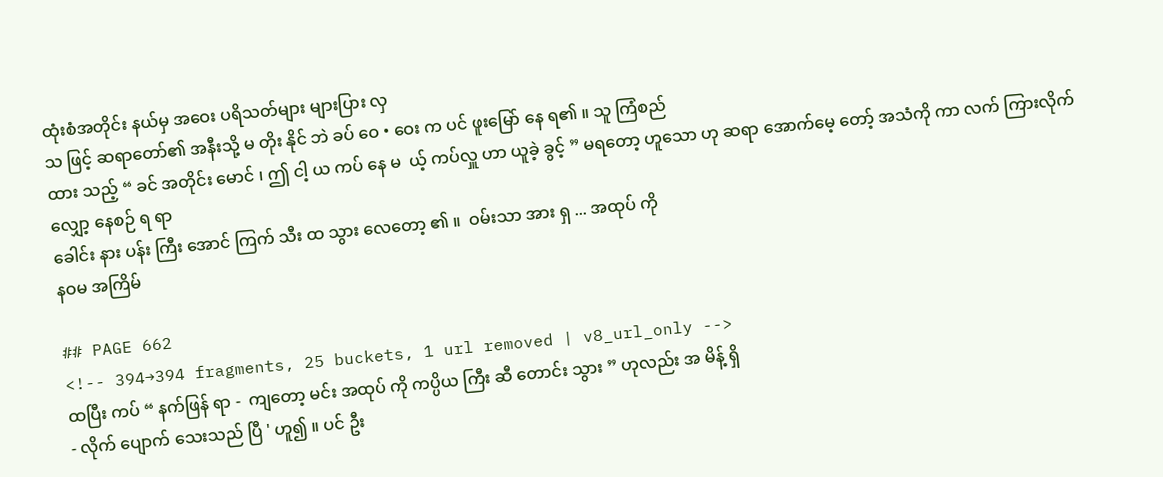ထုံးစံအတိုင်း နယ်မှ အဝေး ပရိသတ်များ များပြား လှ
သ ဖြင့် ဆရာတော်၏ အနီးသို့ မ တိုး နိုင် ဘဲ ခပ် ဝေ • ဝေး က ပင် ဖူးမြော် နေ ရ၏ ။ သူ ကြံစည်
ထား သည့် “ ခင် အတိုင်း မောင် ၊ ဤ ငါ့ ယ ကပ် နေ မ  ယ့် ကပ်လှူ ဟာ ယူခဲ့ ခွင့် ” မရတော့ ဟူသော ဟု ဆရာ အောက်မေ့ တော့် အသံကို ကာ လက် ကြားလိုက် လျှော့ နေစဉ် ရ ရာ
ခေါင်း နား ပန်း ကြီး အောင် ကြက် သီး ထ သွား လေတော့ ၏ ။  ဝမ်းသာ အား ရှ ... အထုပ် ကို
နဝမ အကြိမ်

## PAGE 662
<!-- 394→394 fragments, 25 buckets, 1 url removed | v8_url_only -->
ထပြီး ကပ် “ နက်ဖြန် ရာ -  ကျတော့ မင်း အထုပ် ကို ကပ္ပိယ ကြီး ဆီ တောင်း သွား ” ဟုလည်း အ မိန့် ရှိ
- လိုက် ပျောက် သေးသည် ပြီ ' ဟူ၍ ။ ပင် ဦး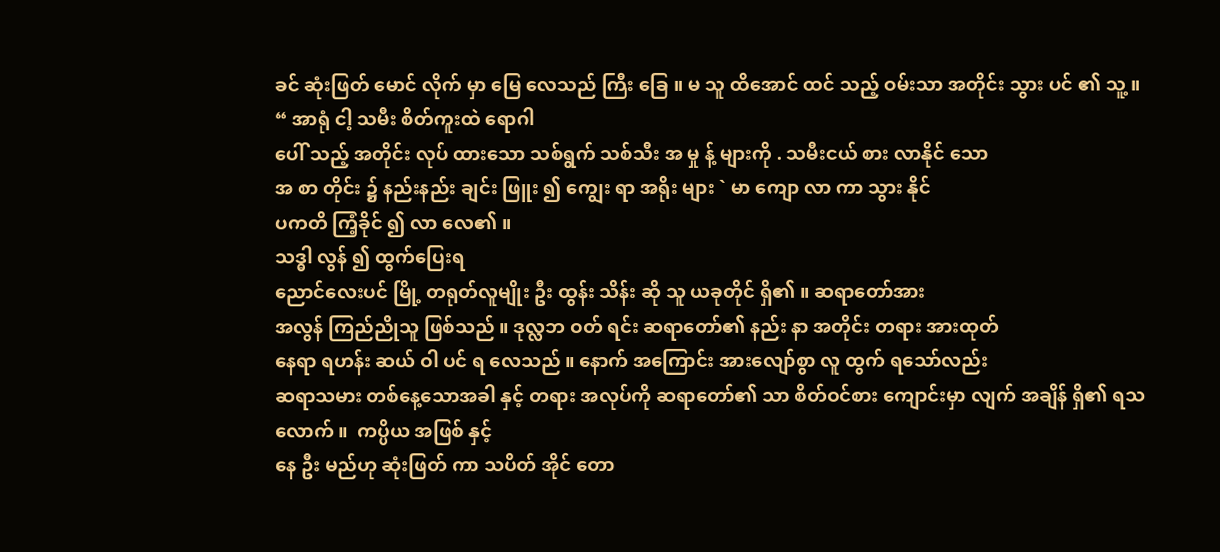ခင် ဆုံးဖြတ် မောင် လိုက် မှာ မြေ လေသည် ကြီး ခြေ ။ မ သူ ထိအောင် ထင် သည့် ဝမ်းသာ အတိုင်း သွား ပင် ၏ သူ့ ။ “ အာရုံ ငါ့ သမီး စိတ်ကူးထဲ ရောဂါ
ပေါ် သည့် အတိုင်း လုပ် ထားသော သစ်ရွက် သစ်သီး အ မှု န့် များကို . သမီးငယ် စား လာနိုင် သော
အ စာ တိုင်း ၌ နည်းနည်း ချင်း ဖြူး ၍ ကျွေး ရာ အရိုး များ ` မာ ကျော လာ ကာ သွား နိုင်
ပကတိ ကြံ့ခိုင် ၍ လာ လေ၏ ။
သဒ္ဓါ လွန် ၍ ထွက်ပြေးရ
ညောင်လေးပင် မြို့ တရုတ်လူမျိုး ဦး ထွန်း သိန်း ဆို သူ ယခုတိုင် ရှိ၏ ။ ဆရာတော်အား
အလွန် ကြည်ညိုသူ ဖြစ်သည် ။ ဒုလ္လဘ ဝတ် ရင်း ဆရာတော်၏ နည်း နာ အတိုင်း တရား အားထုတ်
နေရာ ရဟန်း ဆယ် ဝါ ပင် ရ လေသည် ။ နောက် အကြောင်း အားလျော်စွာ လူ ထွက် ရသော်လည်း
ဆရာသမား တစ်နေ့သောအခါ နှင့် တရား အလုပ်ကို ဆရာတော်၏ သာ စိတ်ဝင်စား ကျောင်းမှာ လျက် အချိန် ရှိ၏ ရသလောက် ။  ကပ္ပိယ အဖြစ် နှင့်
နေ ဦး မည်ဟု ဆုံးဖြတ် ကာ သပိတ် အိုင် တော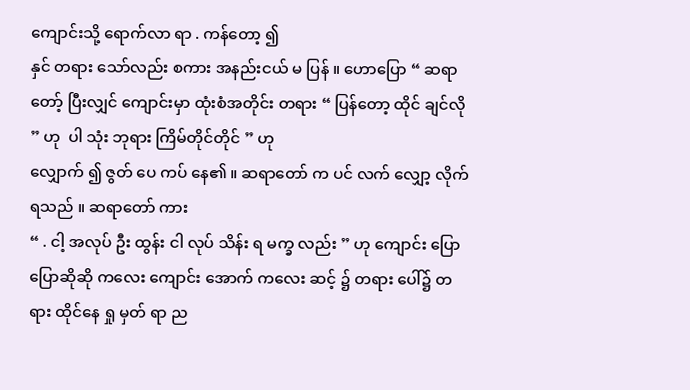ကျောင်းသို့ ရောက်လာ ရာ . ကန်တော့ ၍
နှင် တရား သော်လည်း စကား အနည်းငယ် မ ပြန် ။ ဟောပြော “ ဆရာ တော့် ပြီးလျှင် ကျောင်းမှာ ထုံးစံအတိုင်း တရား “ ပြန်တော့ ထိုင် ချင်လို ” ဟု  ပါ သုံး ဘုရား ကြိမ်တိုင်တိုင် ” ဟု
လျှောက် ၍ ဇွတ် ပေ ကပ် နေ၏ ။ ဆရာတော် က ပင် လက် လျှော့ လိုက်ရသည် ။ ဆရာတော် ကား
“ . ငါ့ အလုပ် ဦး ထွန်း ငါ လုပ် သိန်း ရ မက္ခ လည်း ” ဟု ကျောင်း ပြောပြောဆိုဆို ကလေး ကျောင်း အောက် ကလေး ဆင့် ၌ တရား ပေါ်၌ တရား ထိုင်နေ ရှု မှတ် ရာ ည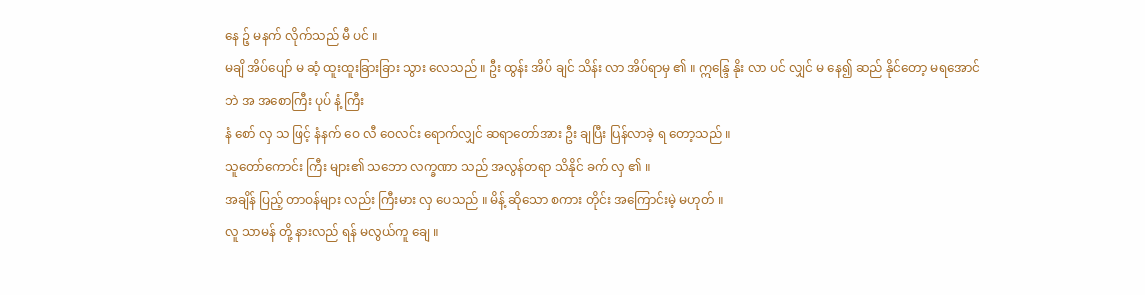နေ ဉ့် မနက် လိုက်သည် မီ ပင် ။
မချိ အိပ်ပျော် မ ဆံ့ ထူးထူးခြားခြား သွား လေသည် ။ ဦး ထွန်း အိပ် ချင် သိန်း လာ အိပ်ရာမှ ၏ ။ ဣန္ဒြေ နိုး လာ ပင် လျှင် မ နေ၍ ဆည် နိုင်တော့ မရအောင် ဘဲ အ အစောကြီး ပုပ် နံ့ ကြီး
နံ စော် လှ သ ဖြင့် နံနက် ဝေ လီ ဝေလင်း ရောက်လျှင် ဆရာတော်အား ဦး ချပြီး ပြန်လာခဲ့ ရ တော့သည် ။
သူတော်ကောင်း ကြီး များ၏ သဘော လက္ခဏာ သည် အလွန်တရာ သိနိုင် ခက် လှ ၏ ။
အချိန် ပြည့် တာဝန်များ လည်း ကြီးမား လှ ပေသည် ။ မိန့် ဆိုသော စကား တိုင်း အကြောင်းမဲ့ မဟုတ် ။
လူ သာမန် တို့ နားလည် ရန် မလွယ်ကူ ချေ ။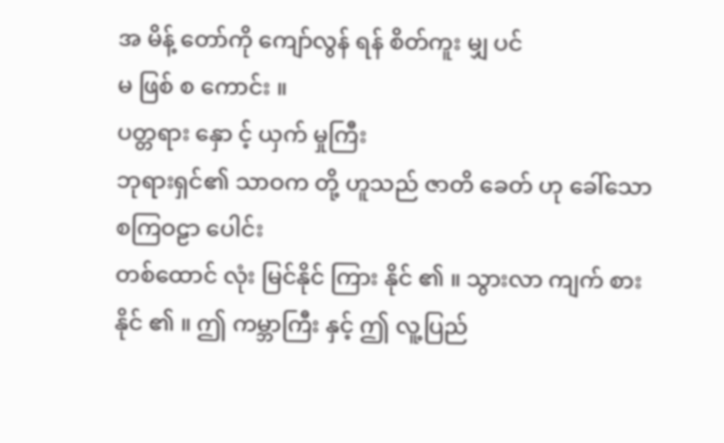အ မိန့် တော်ကို ကျော်လွန် ရန် စိတ်ကူး မျှ ပင်
မ ဖြစ် စ ကောင်း ။
ပတ္တရား နှော င့် ယှက် မှုကြီး
ဘုရားရှင်၏ သာဝက တို့ ဟူသည် ဇာတိ ခေတ် ဟု ခေါ်သော စကြဝဠာ ပေါင်း
တစ်ထောင် လုံး မြင်နိုင် ကြား နိုင် ၏ ။ သွားလာ ကျက် စား နိုင် ၏ ။ ဤ ကမ္ဘာကြီး နှင့် ဤ လူ့ပြည်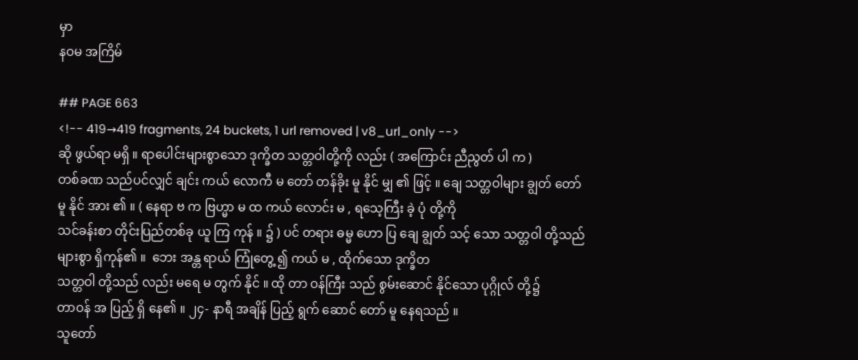မှာ
နဝမ အကြိမ်

## PAGE 663
<!-- 419→419 fragments, 24 buckets, 1 url removed | v8_url_only -->
ဆို ဖွယ်ရာ မရှိ ။ ရာပေါင်းများစွာသော ဒုက္ခိတ သတ္တဝါတို့ကို လည်း ( အကြောင်း ညီညွတ် ပါ က )
တစ်ခဏ သည်ပင်လျှင် ချင်း ကယ် လောကီ မ တော် တန်ခိုး မူ နိုင် မျှ ၏ ဖြင့် ။ ချေ သတ္တဝါများ ချွတ် တော် မူ နိုင် အား ၏ ။ ( နေရာ ဗ က ဗြဟ္မာ မ ထ ကယ် လောင်း မ , ရသေ့ကြီး ခဲ့ ပုံ တို့ကို
သင်ခန်းစာ တိုင်းပြည်တစ်ခု ယူ ကြ ကုန် ။ ၌ ) ပင် တရား ဓမ္မ ဟော ပြ ချေ ချွတ် သင့် သော သတ္တဝါ တို့သည်
များစွာ ရှိကုန်၏ ။  ဘေး အန္တ ရာယ် ကြုံတွေ့ ၍ ကယ် မ , ထိုက်သော ဒုက္ခိတ
သတ္တဝါ တို့သည် လည်း မရေ မ တွက် နိုင် ။ ထို တာ ဝန်ကြီး သည် စွမ်းဆောင် နိုင်သော ပုဂ္ဂိုလ် တို့၌
တာဝန် အ ပြည့် ရှိ နေ၏ ။ ၂၄- နာရီ အချိန် ပြည့် ရွက် ဆောင် တော် မူ နေရသည် ။
သူတော်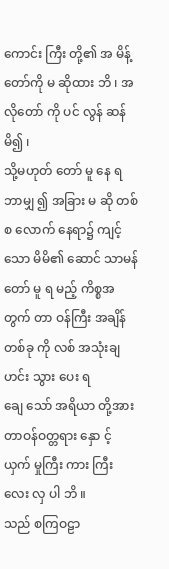ကောင်း ကြီး တို့၏ အ မိန့် တော်ကို မ ဆိုထား ဘိ ၊ အလိုတော် ကို ပင် လွန် ဆန် မိ၍ ၊
သို့မဟုတ် တော် မူ နေ ရ ဘာမျှ ၍ အခြား မ ဆို တစ် စ လောက် နေရာ၌ ကျင့် သော မိမိ၏ ဆောင် သာမန် တော် မူ ရ မည့် ကိစ္စအတွက် တာ ဝန်ကြီး အချိန် တစ်ခု ကို လစ် အသုံးချ ဟင်း သွား ပေး ရ
ချေ သော် အရိယာ တို့အား တာဝန်ဝတ္တရား နှော င့် ယှက် မှုကြီး ကား ကြီး လေး လှ ပါ ဘိ ။
သည် စကြဝဠာ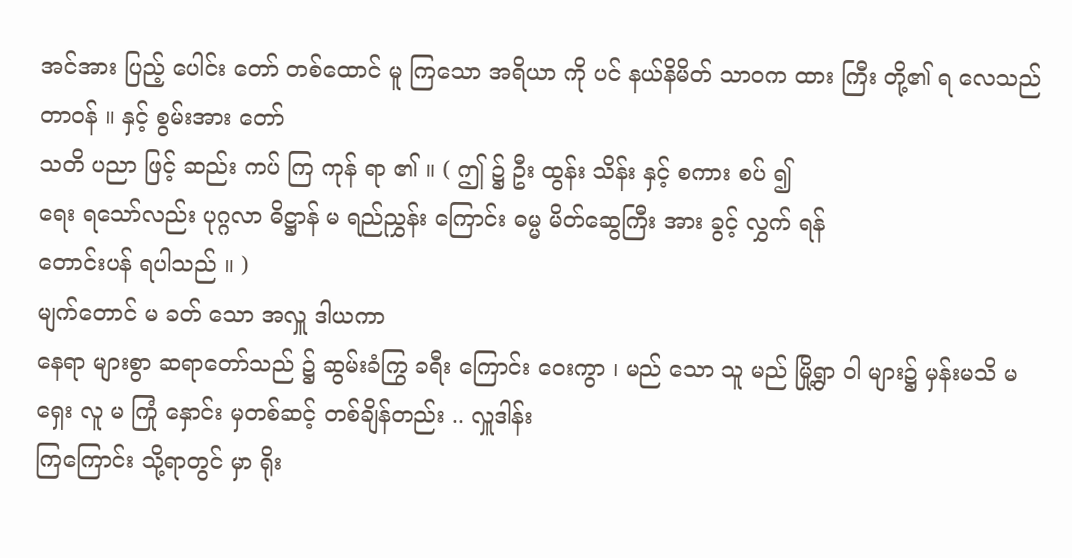အင်အား ပြည့် ပေါင်း တော် တစ်ထောင် မူ ကြသော အရိယာ ကို ပင် နယ်နိမိတ် သာဝက ထား ကြီး တို့၏ ရ လေသည် တာဝန် ။ နှင့် စွမ်းအား တော်
သတိ ပညာ ဖြင့် ဆည်း ကပ် ကြ ကုန် ရာ ၏ ။ ( ဤ ၌ ဦး ထွန်း သိန်း နှင့် စကား စပ် ၍
ရေး ရသော်လည်း ပုဂ္ဂလာ ဓိဋ္ဌာန် မ ရည်ညွှန်း ကြောင်း ဓမ္မ မိတ်ဆွေကြီး အား ခွင့် လွှက် ရန်
တောင်းပန် ရပါသည် ။ )
မျက်တောင် မ ခတ် သော အလှူ ဒါယကာ
နေရာ များစွာ ဆရာတော်သည် ၌ ဆွမ်းခံကြွ ခရီး ကြောင်း ဝေးကွာ ၊ မည် သော သူ မည် မြို့ရွာ ဝါ များ၌ မှန်းမသိ မ ရှေး လူ မ ကြုံ နှောင်း မှတစ်ဆင့် တစ်ချိန်တည်း .. လှူဒါန်း
ကြကြောင်း သို့ရာတွင် မှာ ရိုး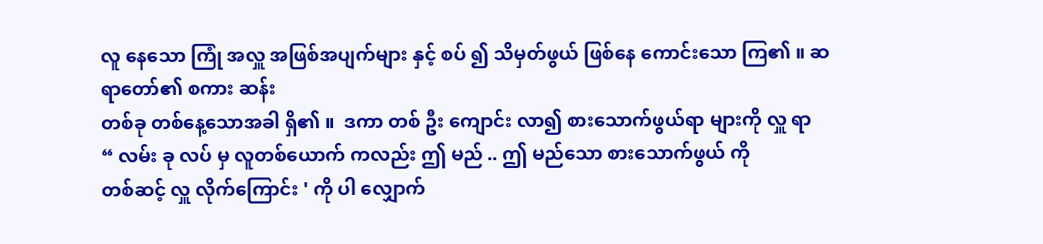လူ နေသော ကြုံ အလှူ အဖြစ်အပျက်များ နှင့် စပ် ၍ သိမှတ်ဖွယ် ဖြစ်နေ ကောင်းသော ကြ၏ ။ ဆရာတော်၏ စကား ဆန်း
တစ်ခု တစ်နေ့သောအခါ ရှိ၏ ။  ဒကာ တစ် ဦး ကျောင်း လာ၍ စားသောက်ဖွယ်ရာ များကို လှူ ရာ
“ လမ်း ခု လပ် မှ လူတစ်ယောက် ကလည်း ဤ မည် .. ဤ မည်သော စားသောက်ဖွယ် ကို
တစ်ဆင့် လှူ လိုက်ကြောင်း ' ကို ပါ လျှောက်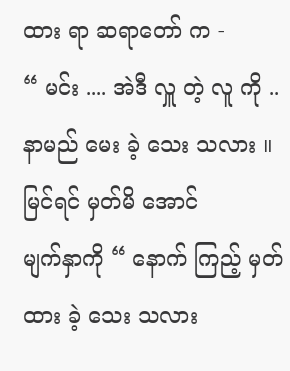ထား ရာ ဆရာတော် က -
“ မင်း .... အဲဒီ လှူ တဲ့ လူ ကို .. နာမည် မေး ခဲ့ သေး သလား ။ မြင်ရင် မှတ်မိ အောင်
မျက်နှာကို “ နောက် ကြည့် မှတ်ထား ခဲ့ သေး သလား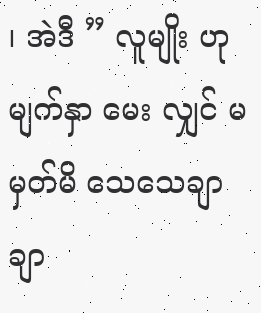၊ အဲဒီ ” လူမျိုး ဟု မျက်နှာ မေး လျှင် မမှတ်မိ သေသေချာချာ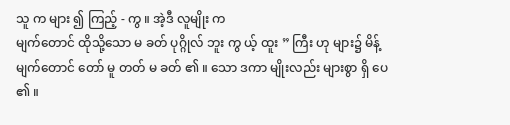သူ က များ ၍ ကြည့် - ကွ ။ အဲ့ဒီ လူမျိုး က
မျက်တောင် ထိုသို့သော မ ခတ် ပုဂ္ဂိုလ် ဘူး ကွ ယ့် ထူး ” ကြီး ဟု များ၌ မိန့် မျက်တောင် တော် မူ တတ် မ ခတ် ၏ ။ သော ဒကာ မျိုးလည်း များစွာ ရှိ ပေ ၏ ။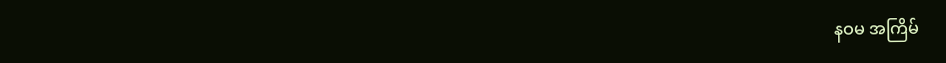နဝမ အကြိမ်